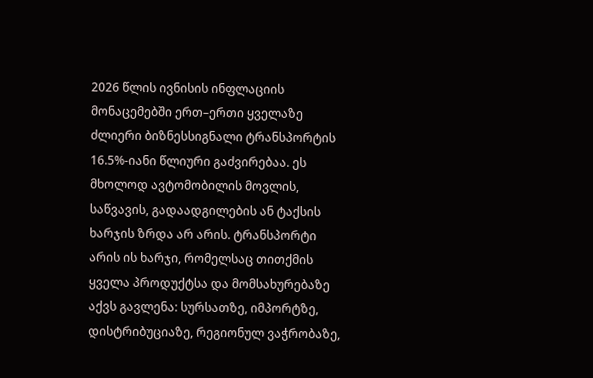2026 წლის ივნისის ინფლაციის მონაცემებში ერთ–ერთი ყველაზე ძლიერი ბიზნესსიგნალი ტრანსპორტის 16.5%-იანი წლიური გაძვირებაა. ეს მხოლოდ ავტომობილის მოვლის, საწვავის, გადაადგილების ან ტაქსის ხარჯის ზრდა არ არის. ტრანსპორტი არის ის ხარჯი, რომელსაც თითქმის ყველა პროდუქტსა და მომსახურებაზე აქვს გავლენა: სურსათზე, იმპორტზე, დისტრიბუციაზე, რეგიონულ ვაჭრობაზე,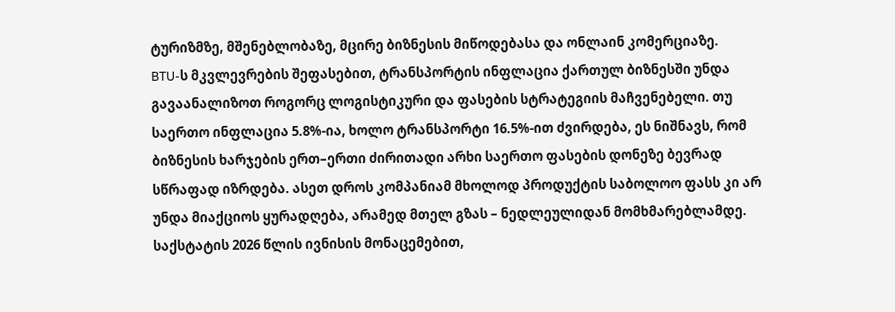ტურიზმზე, მშენებლობაზე, მცირე ბიზნესის მიწოდებასა და ონლაინ კომერციაზე.
BTU-ს მკვლევრების შეფასებით, ტრანსპორტის ინფლაცია ქართულ ბიზნესში უნდა გავაანალიზოთ როგორც ლოგისტიკური და ფასების სტრატეგიის მაჩვენებელი. თუ საერთო ინფლაცია 5.8%-ია, ხოლო ტრანსპორტი 16.5%-ით ძვირდება, ეს ნიშნავს, რომ ბიზნესის ხარჯების ერთ–ერთი ძირითადი არხი საერთო ფასების დონეზე ბევრად სწრაფად იზრდება. ასეთ დროს კომპანიამ მხოლოდ პროდუქტის საბოლოო ფასს კი არ უნდა მიაქციოს ყურადღება, არამედ მთელ გზას – ნედლეულიდან მომხმარებლამდე.
საქსტატის 2026 წლის ივნისის მონაცემებით,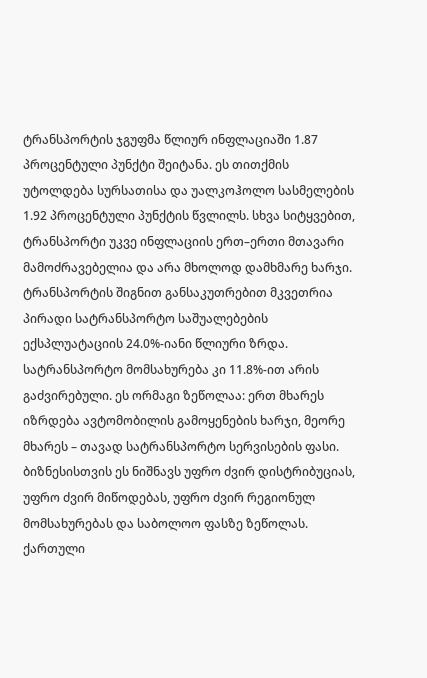ტრანსპორტის ჯგუფმა წლიურ ინფლაციაში 1.87 პროცენტული პუნქტი შეიტანა. ეს თითქმის უტოლდება სურსათისა და უალკოჰოლო სასმელების 1.92 პროცენტული პუნქტის წვლილს. სხვა სიტყვებით, ტრანსპორტი უკვე ინფლაციის ერთ–ერთი მთავარი მამოძრავებელია და არა მხოლოდ დამხმარე ხარჯი.
ტრანსპორტის შიგნით განსაკუთრებით მკვეთრია პირადი სატრანსპორტო საშუალებების ექსპლუატაციის 24.0%-იანი წლიური ზრდა. სატრანსპორტო მომსახურება კი 11.8%-ით არის გაძვირებული. ეს ორმაგი ზეწოლაა: ერთ მხარეს იზრდება ავტომობილის გამოყენების ხარჯი, მეორე მხარეს – თავად სატრანსპორტო სერვისების ფასი. ბიზნესისთვის ეს ნიშნავს უფრო ძვირ დისტრიბუციას, უფრო ძვირ მიწოდებას, უფრო ძვირ რეგიონულ მომსახურებას და საბოლოო ფასზე ზეწოლას.
ქართული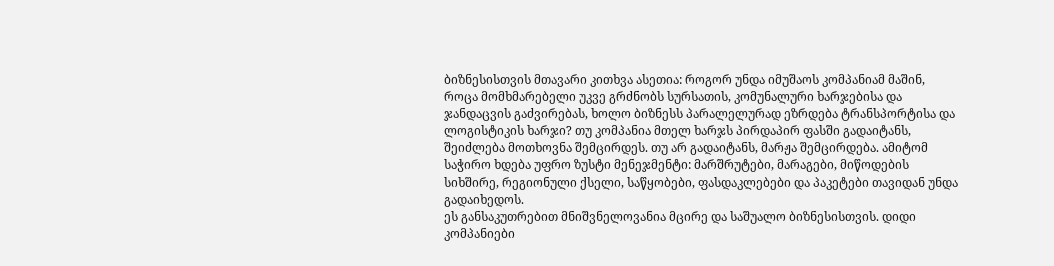ბიზნესისთვის მთავარი კითხვა ასეთია: როგორ უნდა იმუშაოს კომპანიამ მაშინ, როცა მომხმარებელი უკვე გრძნობს სურსათის, კომუნალური ხარჯებისა და ჯანდაცვის გაძვირებას, ხოლო ბიზნესს პარალელურად ეზრდება ტრანსპორტისა და ლოგისტიკის ხარჯი? თუ კომპანია მთელ ხარჯს პირდაპირ ფასში გადაიტანს, შეიძლება მოთხოვნა შემცირდეს. თუ არ გადაიტანს, მარჟა შემცირდება. ამიტომ საჭირო ხდება უფრო ზუსტი მენეჯმენტი: მარშრუტები, მარაგები, მიწოდების სიხშირე, რეგიონული ქსელი, საწყობები, ფასდაკლებები და პაკეტები თავიდან უნდა გადაიხედოს.
ეს განსაკუთრებით მნიშვნელოვანია მცირე და საშუალო ბიზნესისთვის. დიდი კომპანიები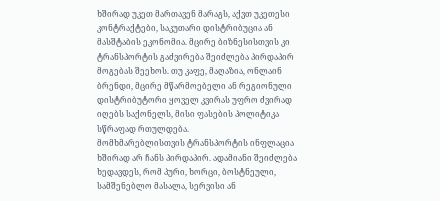ხშირად უკეთ მართავენ მარაგს, აქვთ უკეთესი კონტრაქტები, საკუთარი დისტრიბუცია ან მასშტაბის ეკონომია. მცირე ბიზნესისთვის კი ტრანსპორტის გაძვირება შეიძლება პირდაპირ მოგებას შეეხოს. თუ კაფე, მაღაზია, ონლაინ ბრენდი, მცირე მწარმოებელი ან რეგიონული დისტრიბუტორი ყოველ კვირას უფრო ძვირად იღებს საქონელს, მისი ფასების პოლიტიკა სწრაფად რთულდება.
მომხმარებლისთვის ტრანსპორტის ინფლაცია ხშირად არ ჩანს პირდაპირ. ადამიანი შეიძლება ხედავდეს, რომ პური, ხორცი, ბოსტნეული, სამშენებლო მასალა, სერვისი ან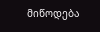მიწოდება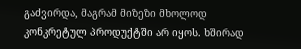გაძვირდა, მაგრამ მიზეზი მხოლოდ კონკრეტულ პროდუქტში არ იყოს. ხშირად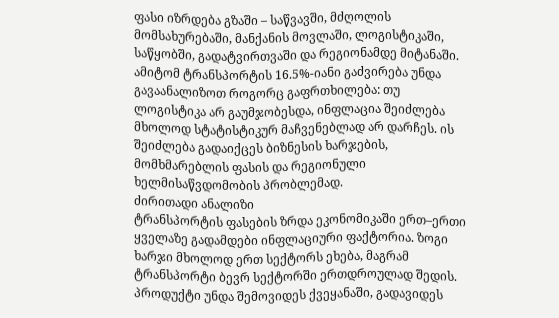ფასი იზრდება გზაში – საწვავში, მძღოლის მომსახურებაში, მანქანის მოვლაში, ლოგისტიკაში, საწყობში, გადატვირთვაში და რეგიონამდე მიტანაში.
ამიტომ ტრანსპორტის 16.5%-იანი გაძვირება უნდა გავაანალიზოთ როგორც გაფრთხილება: თუ ლოგისტიკა არ გაუმჯობესდა, ინფლაცია შეიძლება მხოლოდ სტატისტიკურ მაჩვენებლად არ დარჩეს. ის შეიძლება გადაიქცეს ბიზნესის ხარჯების, მომხმარებლის ფასის და რეგიონული ხელმისაწვდომობის პრობლემად.
ძირითადი ანალიზი
ტრანსპორტის ფასების ზრდა ეკონომიკაში ერთ–ერთი ყველაზე გადამდები ინფლაციური ფაქტორია. ზოგი ხარჯი მხოლოდ ერთ სექტორს ეხება, მაგრამ ტრანსპორტი ბევრ სექტორში ერთდროულად შედის. პროდუქტი უნდა შემოვიდეს ქვეყანაში, გადავიდეს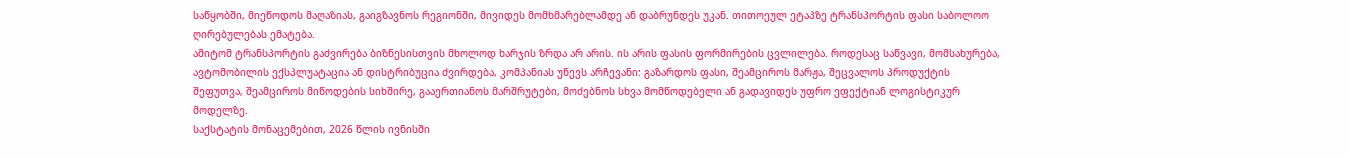საწყობში, მიეწოდოს მაღაზიას, გაიგზავნოს რეგიონში, მივიდეს მომხმარებლამდე ან დაბრუნდეს უკან. თითოეულ ეტაპზე ტრანსპორტის ფასი საბოლოო ღირებულებას ემატება.
ამიტომ ტრანსპორტის გაძვირება ბიზნესისთვის მხოლოდ ხარჯის ზრდა არ არის. ის არის ფასის ფორმირების ცვლილება. როდესაც საწვავი, მომსახურება, ავტომობილის ექსპლუატაცია ან დისტრიბუცია ძვირდება, კომპანიას უწევს არჩევანი: გაზარდოს ფასი, შეამციროს მარჟა, შეცვალოს პროდუქტის შეფუთვა, შეამციროს მიწოდების სიხშირე, გააერთიანოს მარშრუტები, მოძებნოს სხვა მომწოდებელი ან გადავიდეს უფრო ეფექტიან ლოგისტიკურ მოდელზე.
საქსტატის მონაცემებით, 2026 წლის ივნისში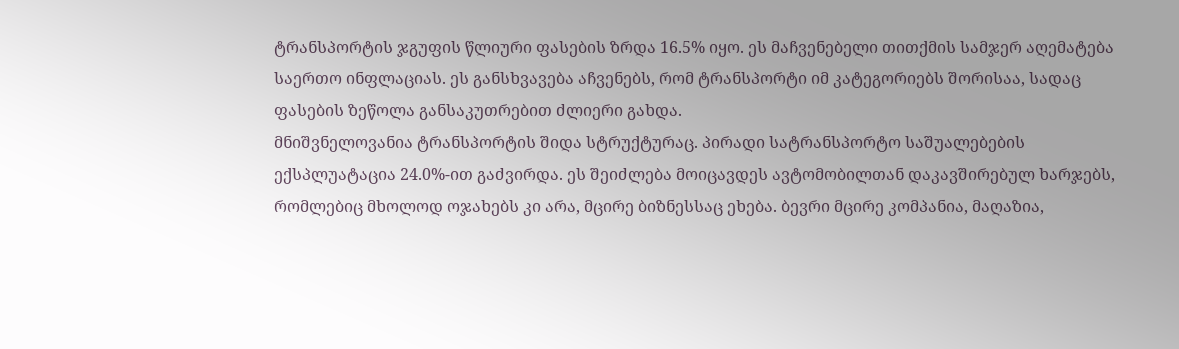ტრანსპორტის ჯგუფის წლიური ფასების ზრდა 16.5% იყო. ეს მაჩვენებელი თითქმის სამჯერ აღემატება საერთო ინფლაციას. ეს განსხვავება აჩვენებს, რომ ტრანსპორტი იმ კატეგორიებს შორისაა, სადაც ფასების ზეწოლა განსაკუთრებით ძლიერი გახდა.
მნიშვნელოვანია ტრანსპორტის შიდა სტრუქტურაც. პირადი სატრანსპორტო საშუალებების ექსპლუატაცია 24.0%-ით გაძვირდა. ეს შეიძლება მოიცავდეს ავტომობილთან დაკავშირებულ ხარჯებს, რომლებიც მხოლოდ ოჯახებს კი არა, მცირე ბიზნესსაც ეხება. ბევრი მცირე კომპანია, მაღაზია,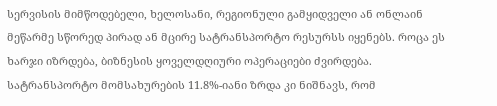სერვისის მიმწოდებელი, ხელოსანი, რეგიონული გამყიდველი ან ონლაინ მეწარმე სწორედ პირად ან მცირე სატრანსპორტო რესურსს იყენებს. როცა ეს ხარჯი იზრდება, ბიზნესის ყოველდღიური ოპერაციები ძვირდება.
სატრანსპორტო მომსახურების 11.8%-იანი ზრდა კი ნიშნავს, რომ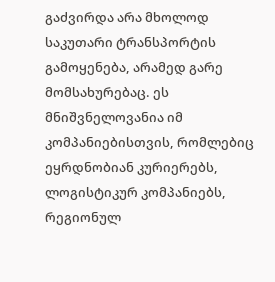გაძვირდა არა მხოლოდ საკუთარი ტრანსპორტის გამოყენება, არამედ გარე მომსახურებაც. ეს მნიშვნელოვანია იმ კომპანიებისთვის, რომლებიც ეყრდნობიან კურიერებს, ლოგისტიკურ კომპანიებს, რეგიონულ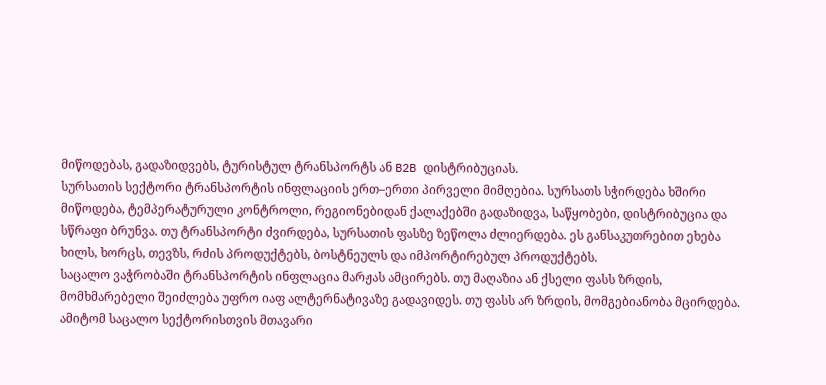მიწოდებას, გადაზიდვებს, ტურისტულ ტრანსპორტს ან B2B დისტრიბუციას.
სურსათის სექტორი ტრანსპორტის ინფლაციის ერთ–ერთი პირველი მიმღებია. სურსათს სჭირდება ხშირი მიწოდება, ტემპერატურული კონტროლი, რეგიონებიდან ქალაქებში გადაზიდვა, საწყობები, დისტრიბუცია და სწრაფი ბრუნვა. თუ ტრანსპორტი ძვირდება, სურსათის ფასზე ზეწოლა ძლიერდება. ეს განსაკუთრებით ეხება ხილს, ხორცს, თევზს, რძის პროდუქტებს, ბოსტნეულს და იმპორტირებულ პროდუქტებს.
საცალო ვაჭრობაში ტრანსპორტის ინფლაცია მარჟას ამცირებს. თუ მაღაზია ან ქსელი ფასს ზრდის, მომხმარებელი შეიძლება უფრო იაფ ალტერნატივაზე გადავიდეს. თუ ფასს არ ზრდის, მომგებიანობა მცირდება. ამიტომ საცალო სექტორისთვის მთავარი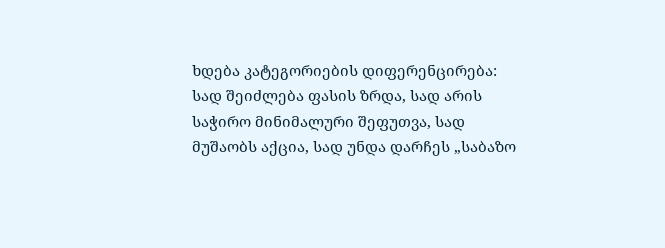ხდება კატეგორიების დიფერენცირება: სად შეიძლება ფასის ზრდა, სად არის საჭირო მინიმალური შეფუთვა, სად მუშაობს აქცია, სად უნდა დარჩეს „საბაზო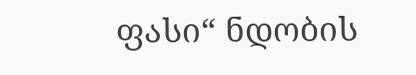ფასი“ ნდობის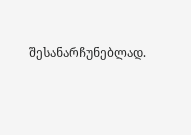შესანარჩუნებლად.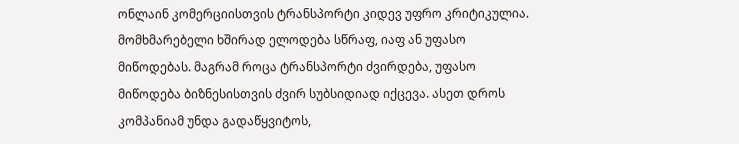ონლაინ კომერციისთვის ტრანსპორტი კიდევ უფრო კრიტიკულია. მომხმარებელი ხშირად ელოდება სწრაფ, იაფ ან უფასო მიწოდებას. მაგრამ როცა ტრანსპორტი ძვირდება, უფასო მიწოდება ბიზნესისთვის ძვირ სუბსიდიად იქცევა. ასეთ დროს კომპანიამ უნდა გადაწყვიტოს,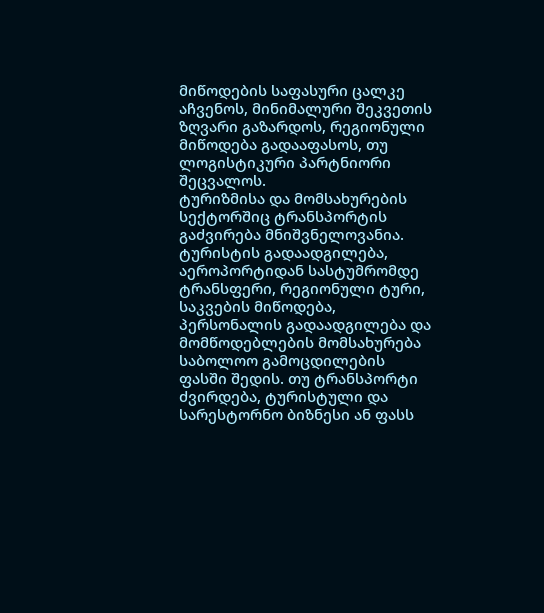მიწოდების საფასური ცალკე აჩვენოს, მინიმალური შეკვეთის ზღვარი გაზარდოს, რეგიონული მიწოდება გადააფასოს, თუ ლოგისტიკური პარტნიორი შეცვალოს.
ტურიზმისა და მომსახურების სექტორშიც ტრანსპორტის გაძვირება მნიშვნელოვანია. ტურისტის გადაადგილება, აეროპორტიდან სასტუმრომდე ტრანსფერი, რეგიონული ტური, საკვების მიწოდება, პერსონალის გადაადგილება და მომწოდებლების მომსახურება საბოლოო გამოცდილების ფასში შედის. თუ ტრანსპორტი ძვირდება, ტურისტული და სარესტორნო ბიზნესი ან ფასს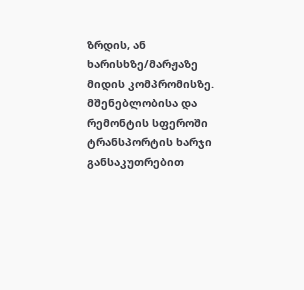ზრდის, ან ხარისხზე/მარჟაზე მიდის კომპრომისზე.
მშენებლობისა და რემონტის სფეროში ტრანსპორტის ხარჯი განსაკუთრებით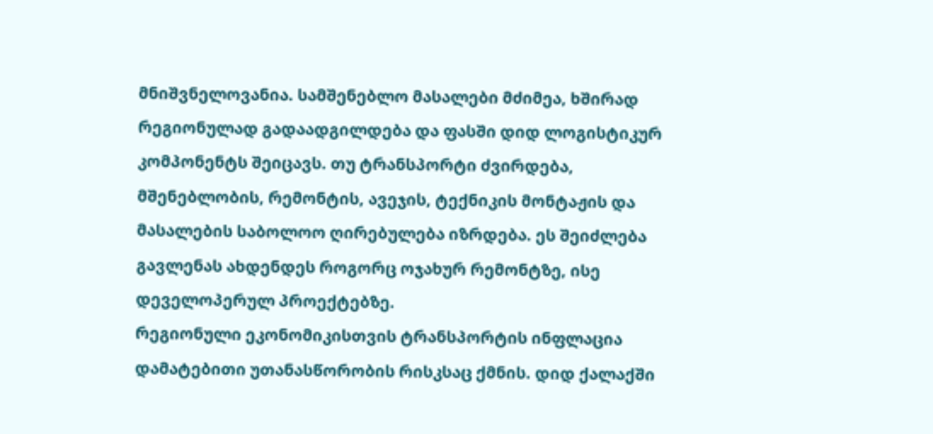მნიშვნელოვანია. სამშენებლო მასალები მძიმეა, ხშირად რეგიონულად გადაადგილდება და ფასში დიდ ლოგისტიკურ კომპონენტს შეიცავს. თუ ტრანსპორტი ძვირდება, მშენებლობის, რემონტის, ავეჯის, ტექნიკის მონტაჟის და მასალების საბოლოო ღირებულება იზრდება. ეს შეიძლება გავლენას ახდენდეს როგორც ოჯახურ რემონტზე, ისე დეველოპერულ პროექტებზე.
რეგიონული ეკონომიკისთვის ტრანსპორტის ინფლაცია დამატებითი უთანასწორობის რისკსაც ქმნის. დიდ ქალაქში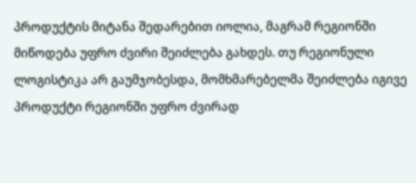პროდუქტის მიტანა შედარებით იოლია, მაგრამ რეგიონში მიწოდება უფრო ძვირი შეიძლება გახდეს. თუ რეგიონული ლოგისტიკა არ გაუმჯობესდა, მომხმარებელმა შეიძლება იგივე პროდუქტი რეგიონში უფრო ძვირად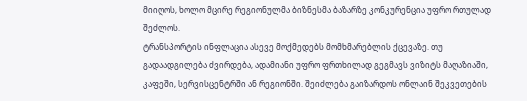მიიღოს, ხოლო მცირე რეგიონულმა ბიზნესმა ბაზარზე კონკურენცია უფრო რთულად შეძლოს.
ტრანსპორტის ინფლაცია ასევე მოქმედებს მომხმარებლის ქცევაზე. თუ გადაადგილება ძვირდება, ადამიანი უფრო ფრთხილად გეგმავს ვიზიტს მაღაზიაში, კაფეში, სერვისცენტრში ან რეგიონში. შეიძლება გაიზარდოს ონლაინ შეკვეთების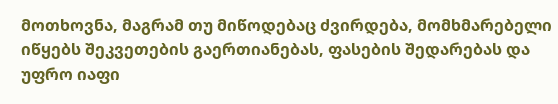მოთხოვნა, მაგრამ თუ მიწოდებაც ძვირდება, მომხმარებელი იწყებს შეკვეთების გაერთიანებას, ფასების შედარებას და უფრო იაფი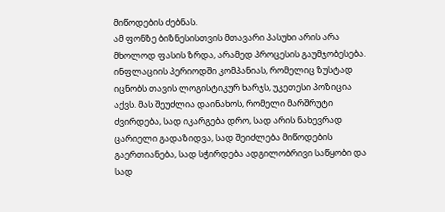მიწოდების ძებნას.
ამ ფონზე ბიზნესისთვის მთავარი პასუხი არის არა მხოლოდ ფასის ზრდა, არამედ პროცესის გაუმჯობესება. ინფლაციის პერიოდში კომპანიას, რომელიც ზუსტად იცნობს თავის ლოგისტიკურ ხარჯს, უკეთესი პოზიცია აქვს. მას შეუძლია დაინახოს, რომელი მარშრუტი ძვირდება, სად იკარგება დრო, სად არის ნახევრად ცარიელი გადაზიდვა, სად შეიძლება მიწოდების გაერთიანება, სად სჭირდება ადგილობრივი საწყობი და სად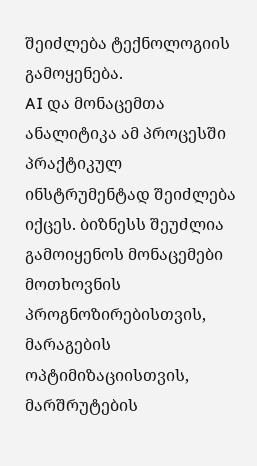შეიძლება ტექნოლოგიის გამოყენება.
AI და მონაცემთა ანალიტიკა ამ პროცესში პრაქტიკულ ინსტრუმენტად შეიძლება იქცეს. ბიზნესს შეუძლია გამოიყენოს მონაცემები მოთხოვნის პროგნოზირებისთვის, მარაგების ოპტიმიზაციისთვის, მარშრუტების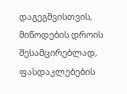დაგეგმვისთვის, მიწოდების დროის შესამცირებლად, ფასდაკლებების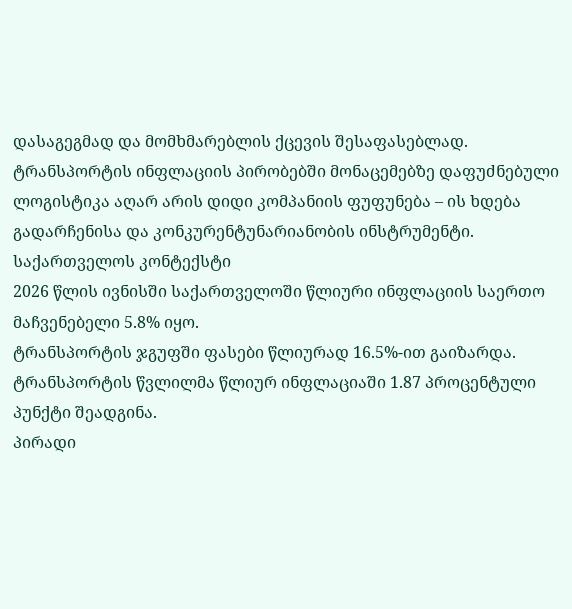დასაგეგმად და მომხმარებლის ქცევის შესაფასებლად. ტრანსპორტის ინფლაციის პირობებში მონაცემებზე დაფუძნებული ლოგისტიკა აღარ არის დიდი კომპანიის ფუფუნება – ის ხდება გადარჩენისა და კონკურენტუნარიანობის ინსტრუმენტი.
საქართველოს კონტექსტი
2026 წლის ივნისში საქართველოში წლიური ინფლაციის საერთო მაჩვენებელი 5.8% იყო.
ტრანსპორტის ჯგუფში ფასები წლიურად 16.5%-ით გაიზარდა.
ტრანსპორტის წვლილმა წლიურ ინფლაციაში 1.87 პროცენტული პუნქტი შეადგინა.
პირადი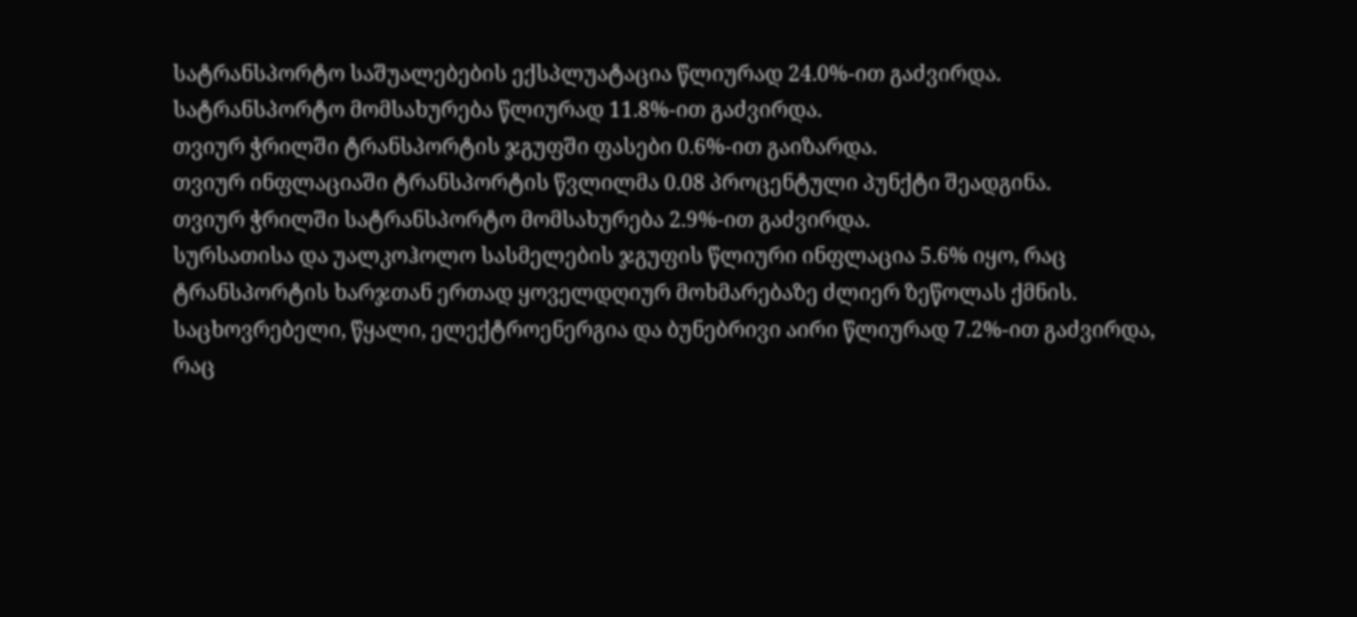სატრანსპორტო საშუალებების ექსპლუატაცია წლიურად 24.0%-ით გაძვირდა.
სატრანსპორტო მომსახურება წლიურად 11.8%-ით გაძვირდა.
თვიურ ჭრილში ტრანსპორტის ჯგუფში ფასები 0.6%-ით გაიზარდა.
თვიურ ინფლაციაში ტრანსპორტის წვლილმა 0.08 პროცენტული პუნქტი შეადგინა.
თვიურ ჭრილში სატრანსპორტო მომსახურება 2.9%-ით გაძვირდა.
სურსათისა და უალკოჰოლო სასმელების ჯგუფის წლიური ინფლაცია 5.6% იყო, რაც ტრანსპორტის ხარჯთან ერთად ყოველდღიურ მოხმარებაზე ძლიერ ზეწოლას ქმნის.
საცხოვრებელი, წყალი, ელექტროენერგია და ბუნებრივი აირი წლიურად 7.2%-ით გაძვირდა, რაც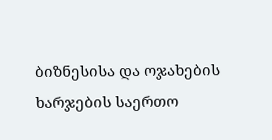ბიზნესისა და ოჯახების ხარჯების საერთო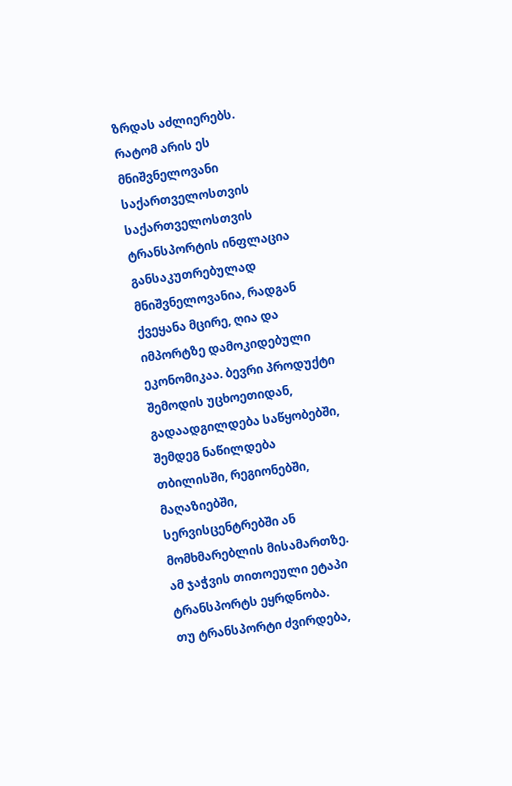ზრდას აძლიერებს.
რატომ არის ეს მნიშვნელოვანი საქართველოსთვის
საქართველოსთვის ტრანსპორტის ინფლაცია განსაკუთრებულად მნიშვნელოვანია, რადგან ქვეყანა მცირე, ღია და იმპორტზე დამოკიდებული ეკონომიკაა. ბევრი პროდუქტი შემოდის უცხოეთიდან, გადაადგილდება საწყობებში, შემდეგ ნაწილდება თბილისში, რეგიონებში, მაღაზიებში, სერვისცენტრებში ან მომხმარებლის მისამართზე. ამ ჯაჭვის თითოეული ეტაპი ტრანსპორტს ეყრდნობა.
თუ ტრანსპორტი ძვირდება,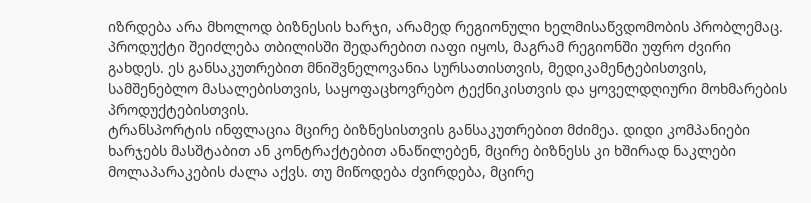იზრდება არა მხოლოდ ბიზნესის ხარჯი, არამედ რეგიონული ხელმისაწვდომობის პრობლემაც. პროდუქტი შეიძლება თბილისში შედარებით იაფი იყოს, მაგრამ რეგიონში უფრო ძვირი გახდეს. ეს განსაკუთრებით მნიშვნელოვანია სურსათისთვის, მედიკამენტებისთვის, სამშენებლო მასალებისთვის, საყოფაცხოვრებო ტექნიკისთვის და ყოველდღიური მოხმარების პროდუქტებისთვის.
ტრანსპორტის ინფლაცია მცირე ბიზნესისთვის განსაკუთრებით მძიმეა. დიდი კომპანიები ხარჯებს მასშტაბით ან კონტრაქტებით ანაწილებენ, მცირე ბიზნესს კი ხშირად ნაკლები მოლაპარაკების ძალა აქვს. თუ მიწოდება ძვირდება, მცირე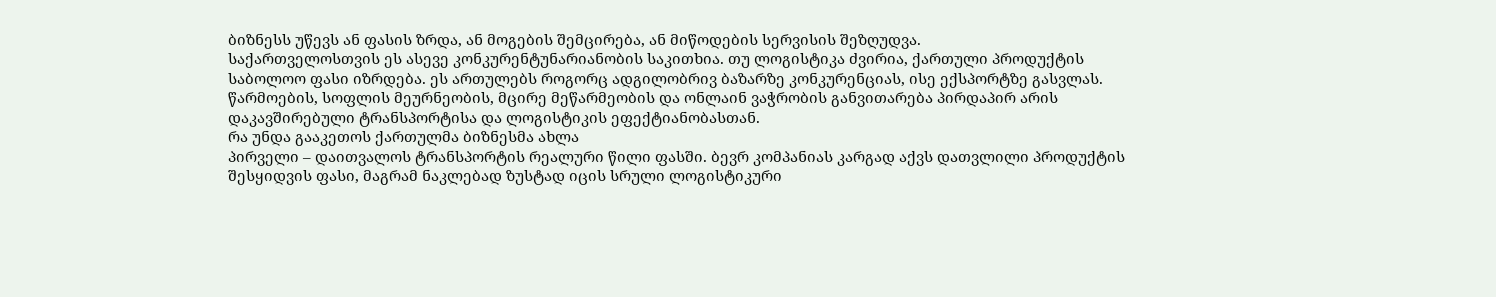ბიზნესს უწევს ან ფასის ზრდა, ან მოგების შემცირება, ან მიწოდების სერვისის შეზღუდვა.
საქართველოსთვის ეს ასევე კონკურენტუნარიანობის საკითხია. თუ ლოგისტიკა ძვირია, ქართული პროდუქტის საბოლოო ფასი იზრდება. ეს ართულებს როგორც ადგილობრივ ბაზარზე კონკურენციას, ისე ექსპორტზე გასვლას. წარმოების, სოფლის მეურნეობის, მცირე მეწარმეობის და ონლაინ ვაჭრობის განვითარება პირდაპირ არის დაკავშირებული ტრანსპორტისა და ლოგისტიკის ეფექტიანობასთან.
რა უნდა გააკეთოს ქართულმა ბიზნესმა ახლა
პირველი – დაითვალოს ტრანსპორტის რეალური წილი ფასში. ბევრ კომპანიას კარგად აქვს დათვლილი პროდუქტის შესყიდვის ფასი, მაგრამ ნაკლებად ზუსტად იცის სრული ლოგისტიკური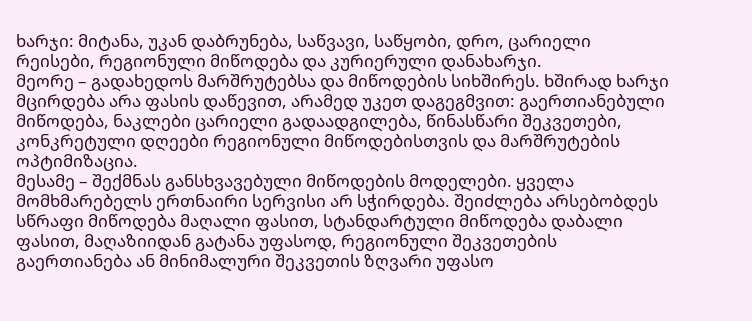ხარჯი: მიტანა, უკან დაბრუნება, საწვავი, საწყობი, დრო, ცარიელი რეისები, რეგიონული მიწოდება და კურიერული დანახარჯი.
მეორე – გადახედოს მარშრუტებსა და მიწოდების სიხშირეს. ხშირად ხარჯი მცირდება არა ფასის დაწევით, არამედ უკეთ დაგეგმვით: გაერთიანებული მიწოდება, ნაკლები ცარიელი გადაადგილება, წინასწარი შეკვეთები, კონკრეტული დღეები რეგიონული მიწოდებისთვის და მარშრუტების ოპტიმიზაცია.
მესამე – შექმნას განსხვავებული მიწოდების მოდელები. ყველა მომხმარებელს ერთნაირი სერვისი არ სჭირდება. შეიძლება არსებობდეს სწრაფი მიწოდება მაღალი ფასით, სტანდარტული მიწოდება დაბალი ფასით, მაღაზიიდან გატანა უფასოდ, რეგიონული შეკვეთების გაერთიანება ან მინიმალური შეკვეთის ზღვარი უფასო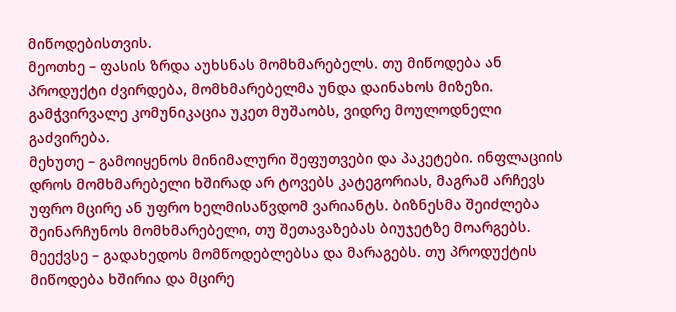მიწოდებისთვის.
მეოთხე – ფასის ზრდა აუხსნას მომხმარებელს. თუ მიწოდება ან პროდუქტი ძვირდება, მომხმარებელმა უნდა დაინახოს მიზეზი. გამჭვირვალე კომუნიკაცია უკეთ მუშაობს, ვიდრე მოულოდნელი გაძვირება.
მეხუთე – გამოიყენოს მინიმალური შეფუთვები და პაკეტები. ინფლაციის დროს მომხმარებელი ხშირად არ ტოვებს კატეგორიას, მაგრამ არჩევს უფრო მცირე ან უფრო ხელმისაწვდომ ვარიანტს. ბიზნესმა შეიძლება შეინარჩუნოს მომხმარებელი, თუ შეთავაზებას ბიუჯეტზე მოარგებს.
მეექვსე – გადახედოს მომწოდებლებსა და მარაგებს. თუ პროდუქტის მიწოდება ხშირია და მცირე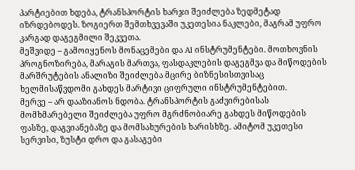პარტიებით ხდება, ტრანსპორტის ხარჯი შეიძლება ზედმეტად იზრდებოდეს. ზოგიერთ შემთხვევაში უკეთესია ნაკლები, მაგრამ უფრო კარგად დაგეგმილი შეკვეთა.
მეშვიდე – გამოიყენოს მონაცემები და AI ინსტრუმენტები. მოთხოვნის პროგნოზირება, მარაგის მართვა, ფასდაკლების დაგეგმვა და მიწოდების მარშრუტების ანალიზი შეიძლება მცირე ბიზნესისთვისაც ხელმისაწვდომი გახდეს მარტივი ციფრული ინსტრუმენტებით.
მერვე – არ დააზიანოს ნდობა. ტრანსპორტის გაძვირებისას მომხმარებელი შეიძლება უფრო მგრძნობიარე გახდეს მიწოდების ფასზე, დაგვიანებაზე და მომსახურების ხარისხზე. ამიტომ უკეთესი სერვისი, ზუსტი დრო და გასაგები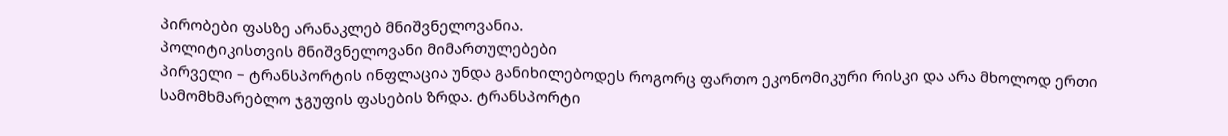პირობები ფასზე არანაკლებ მნიშვნელოვანია.
პოლიტიკისთვის მნიშვნელოვანი მიმართულებები
პირველი – ტრანსპორტის ინფლაცია უნდა განიხილებოდეს როგორც ფართო ეკონომიკური რისკი და არა მხოლოდ ერთი სამომხმარებლო ჯგუფის ფასების ზრდა. ტრანსპორტი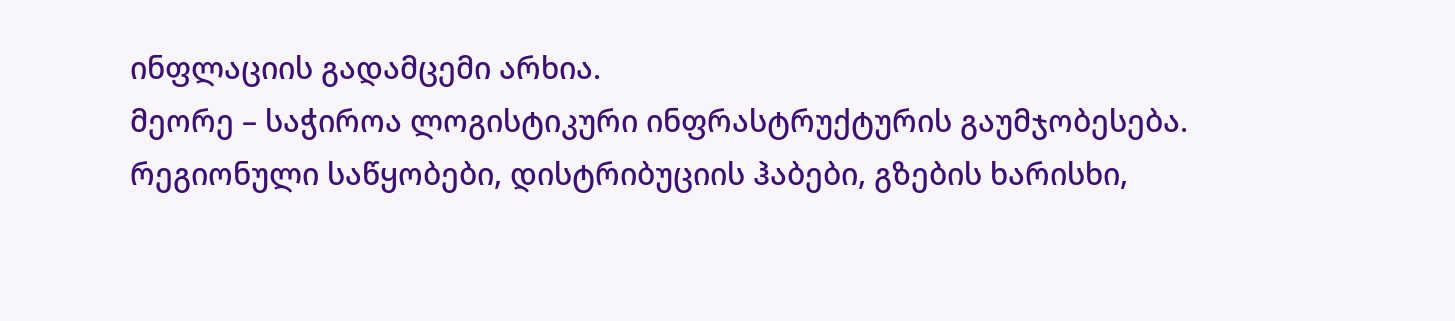ინფლაციის გადამცემი არხია.
მეორე – საჭიროა ლოგისტიკური ინფრასტრუქტურის გაუმჯობესება. რეგიონული საწყობები, დისტრიბუციის ჰაბები, გზების ხარისხი,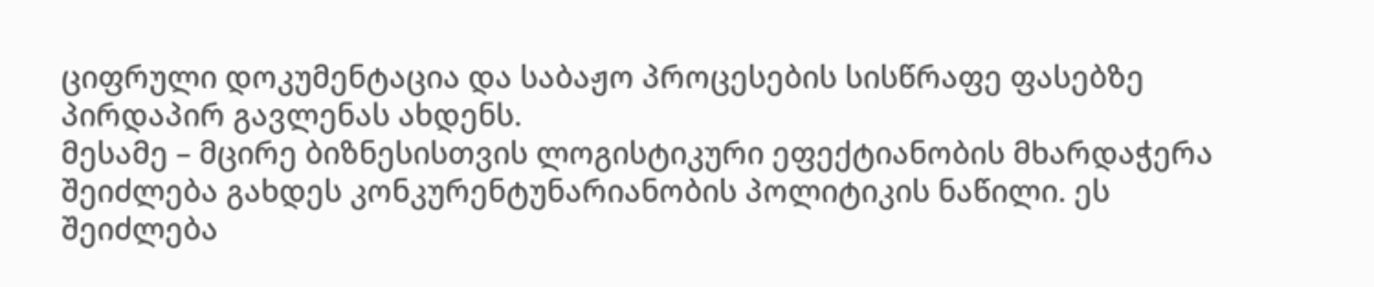ციფრული დოკუმენტაცია და საბაჟო პროცესების სისწრაფე ფასებზე პირდაპირ გავლენას ახდენს.
მესამე – მცირე ბიზნესისთვის ლოგისტიკური ეფექტიანობის მხარდაჭერა შეიძლება გახდეს კონკურენტუნარიანობის პოლიტიკის ნაწილი. ეს შეიძლება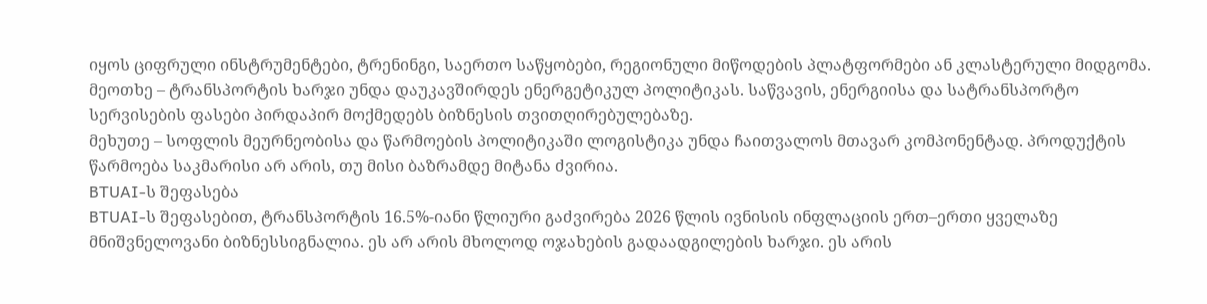იყოს ციფრული ინსტრუმენტები, ტრენინგი, საერთო საწყობები, რეგიონული მიწოდების პლატფორმები ან კლასტერული მიდგომა.
მეოთხე – ტრანსპორტის ხარჯი უნდა დაუკავშირდეს ენერგეტიკულ პოლიტიკას. საწვავის, ენერგიისა და სატრანსპორტო სერვისების ფასები პირდაპირ მოქმედებს ბიზნესის თვითღირებულებაზე.
მეხუთე – სოფლის მეურნეობისა და წარმოების პოლიტიკაში ლოგისტიკა უნდა ჩაითვალოს მთავარ კომპონენტად. პროდუქტის წარმოება საკმარისი არ არის, თუ მისი ბაზრამდე მიტანა ძვირია.
BTUAI-ს შეფასება
BTUAI-ს შეფასებით, ტრანსპორტის 16.5%-იანი წლიური გაძვირება 2026 წლის ივნისის ინფლაციის ერთ–ერთი ყველაზე მნიშვნელოვანი ბიზნესსიგნალია. ეს არ არის მხოლოდ ოჯახების გადაადგილების ხარჯი. ეს არის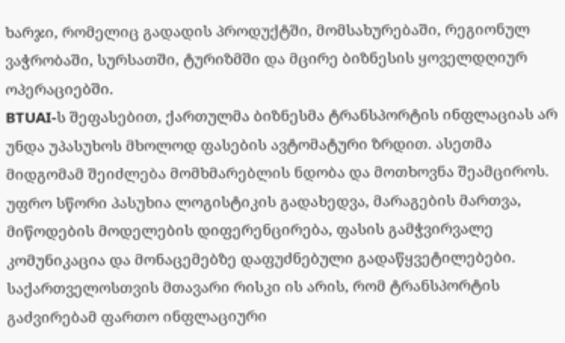ხარჯი, რომელიც გადადის პროდუქტში, მომსახურებაში, რეგიონულ ვაჭრობაში, სურსათში, ტურიზმში და მცირე ბიზნესის ყოველდღიურ ოპერაციებში.
BTUAI-ს შეფასებით, ქართულმა ბიზნესმა ტრანსპორტის ინფლაციას არ უნდა უპასუხოს მხოლოდ ფასების ავტომატური ზრდით. ასეთმა მიდგომამ შეიძლება მომხმარებლის ნდობა და მოთხოვნა შეამციროს. უფრო სწორი პასუხია ლოგისტიკის გადახედვა, მარაგების მართვა, მიწოდების მოდელების დიფერენცირება, ფასის გამჭვირვალე კომუნიკაცია და მონაცემებზე დაფუძნებული გადაწყვეტილებები.
საქართველოსთვის მთავარი რისკი ის არის, რომ ტრანსპორტის გაძვირებამ ფართო ინფლაციური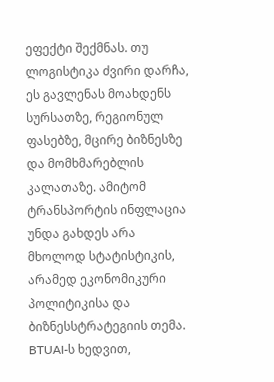ეფექტი შექმნას. თუ ლოგისტიკა ძვირი დარჩა, ეს გავლენას მოახდენს სურსათზე, რეგიონულ ფასებზე, მცირე ბიზნესზე და მომხმარებლის კალათაზე. ამიტომ ტრანსპორტის ინფლაცია უნდა გახდეს არა მხოლოდ სტატისტიკის, არამედ ეკონომიკური პოლიტიკისა და ბიზნესსტრატეგიის თემა.
BTUAI-ს ხედვით,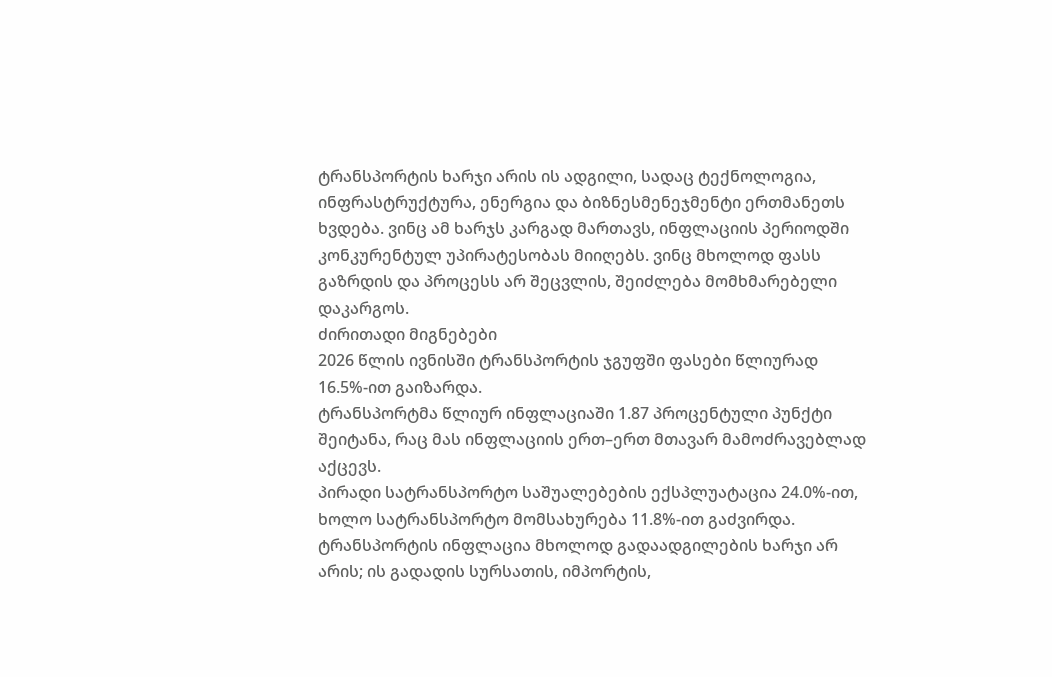ტრანსპორტის ხარჯი არის ის ადგილი, სადაც ტექნოლოგია, ინფრასტრუქტურა, ენერგია და ბიზნესმენეჯმენტი ერთმანეთს ხვდება. ვინც ამ ხარჯს კარგად მართავს, ინფლაციის პერიოდში კონკურენტულ უპირატესობას მიიღებს. ვინც მხოლოდ ფასს გაზრდის და პროცესს არ შეცვლის, შეიძლება მომხმარებელი დაკარგოს.
ძირითადი მიგნებები
2026 წლის ივნისში ტრანსპორტის ჯგუფში ფასები წლიურად 16.5%-ით გაიზარდა.
ტრანსპორტმა წლიურ ინფლაციაში 1.87 პროცენტული პუნქტი შეიტანა, რაც მას ინფლაციის ერთ–ერთ მთავარ მამოძრავებლად აქცევს.
პირადი სატრანსპორტო საშუალებების ექსპლუატაცია 24.0%-ით, ხოლო სატრანსპორტო მომსახურება 11.8%-ით გაძვირდა.
ტრანსპორტის ინფლაცია მხოლოდ გადაადგილების ხარჯი არ არის; ის გადადის სურსათის, იმპორტის,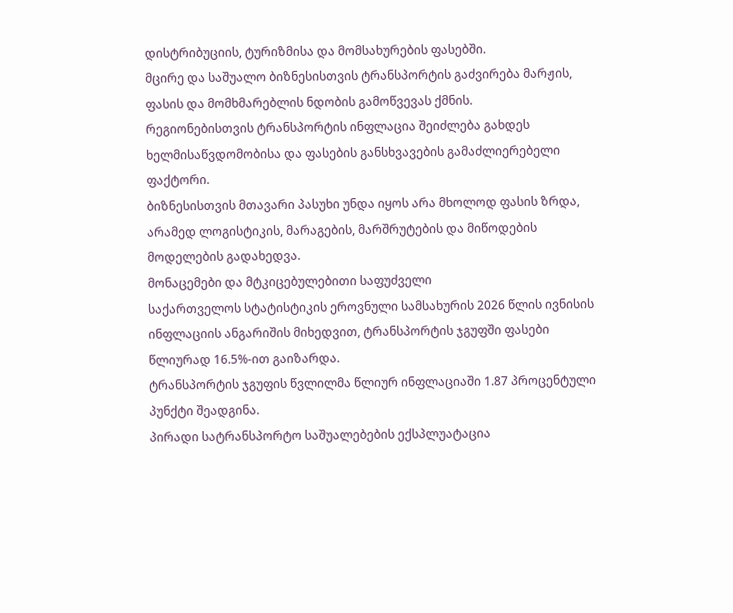დისტრიბუციის, ტურიზმისა და მომსახურების ფასებში.
მცირე და საშუალო ბიზნესისთვის ტრანსპორტის გაძვირება მარჟის, ფასის და მომხმარებლის ნდობის გამოწვევას ქმნის.
რეგიონებისთვის ტრანსპორტის ინფლაცია შეიძლება გახდეს ხელმისაწვდომობისა და ფასების განსხვავების გამაძლიერებელი ფაქტორი.
ბიზნესისთვის მთავარი პასუხი უნდა იყოს არა მხოლოდ ფასის ზრდა, არამედ ლოგისტიკის, მარაგების, მარშრუტების და მიწოდების მოდელების გადახედვა.
მონაცემები და მტკიცებულებითი საფუძველი
საქართველოს სტატისტიკის ეროვნული სამსახურის 2026 წლის ივნისის ინფლაციის ანგარიშის მიხედვით, ტრანსპორტის ჯგუფში ფასები წლიურად 16.5%-ით გაიზარდა.
ტრანსპორტის ჯგუფის წვლილმა წლიურ ინფლაციაში 1.87 პროცენტული პუნქტი შეადგინა.
პირადი სატრანსპორტო საშუალებების ექსპლუატაცია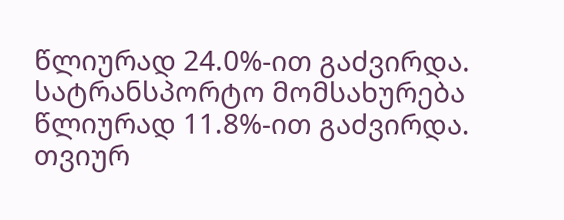წლიურად 24.0%-ით გაძვირდა.
სატრანსპორტო მომსახურება წლიურად 11.8%-ით გაძვირდა.
თვიურ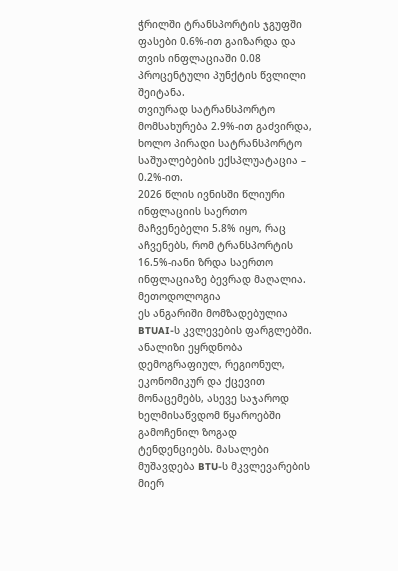ჭრილში ტრანსპორტის ჯგუფში ფასები 0.6%-ით გაიზარდა და თვის ინფლაციაში 0.08 პროცენტული პუნქტის წვლილი შეიტანა.
თვიურად სატრანსპორტო მომსახურება 2.9%-ით გაძვირდა, ხოლო პირადი სატრანსპორტო საშუალებების ექსპლუატაცია – 0.2%-ით.
2026 წლის ივნისში წლიური ინფლაციის საერთო მაჩვენებელი 5.8% იყო, რაც აჩვენებს, რომ ტრანსპორტის 16.5%-იანი ზრდა საერთო ინფლაციაზე ბევრად მაღალია.
მეთოდოლოგია
ეს ანგარიში მომზადებულია BTUAI-ს კვლევების ფარგლებში. ანალიზი ეყრდნობა დემოგრაფიულ, რეგიონულ, ეკონომიკურ და ქცევით მონაცემებს, ასევე საჯაროდ ხელმისაწვდომ წყაროებში გამოჩენილ ზოგად ტენდენციებს. მასალები მუშავდება BTU-ს მკვლევარების მიერ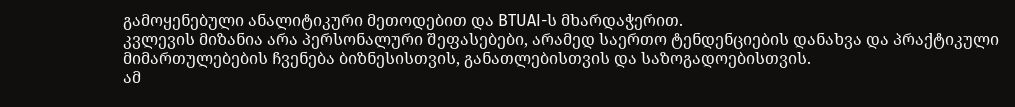გამოყენებული ანალიტიკური მეთოდებით და BTUAI-ს მხარდაჭერით.
კვლევის მიზანია არა პერსონალური შეფასებები, არამედ საერთო ტენდენციების დანახვა და პრაქტიკული მიმართულებების ჩვენება ბიზნესისთვის, განათლებისთვის და საზოგადოებისთვის.
ამ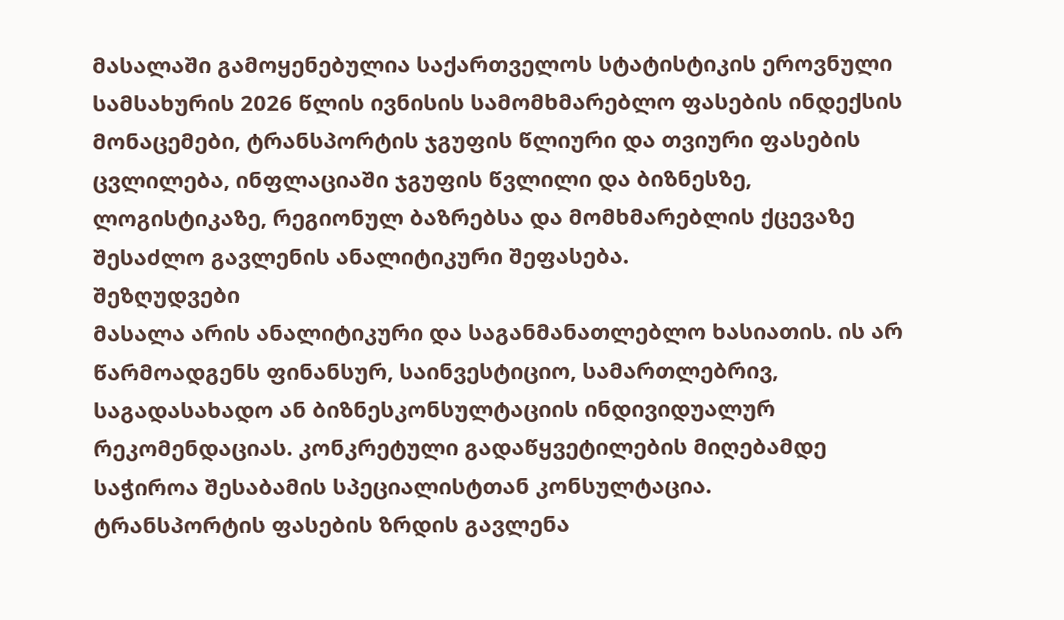მასალაში გამოყენებულია საქართველოს სტატისტიკის ეროვნული სამსახურის 2026 წლის ივნისის სამომხმარებლო ფასების ინდექსის მონაცემები, ტრანსპორტის ჯგუფის წლიური და თვიური ფასების ცვლილება, ინფლაციაში ჯგუფის წვლილი და ბიზნესზე, ლოგისტიკაზე, რეგიონულ ბაზრებსა და მომხმარებლის ქცევაზე შესაძლო გავლენის ანალიტიკური შეფასება.
შეზღუდვები
მასალა არის ანალიტიკური და საგანმანათლებლო ხასიათის. ის არ წარმოადგენს ფინანსურ, საინვესტიციო, სამართლებრივ, საგადასახადო ან ბიზნესკონსულტაციის ინდივიდუალურ რეკომენდაციას. კონკრეტული გადაწყვეტილების მიღებამდე საჭიროა შესაბამის სპეციალისტთან კონსულტაცია.
ტრანსპორტის ფასების ზრდის გავლენა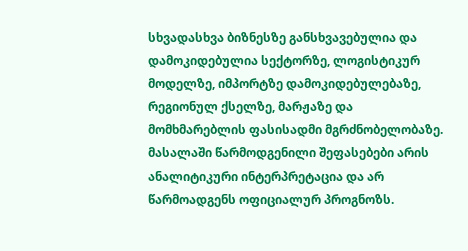სხვადასხვა ბიზნესზე განსხვავებულია და დამოკიდებულია სექტორზე, ლოგისტიკურ მოდელზე, იმპორტზე დამოკიდებულებაზე, რეგიონულ ქსელზე, მარჟაზე და მომხმარებლის ფასისადმი მგრძნობელობაზე.
მასალაში წარმოდგენილი შეფასებები არის ანალიტიკური ინტერპრეტაცია და არ წარმოადგენს ოფიციალურ პროგნოზს.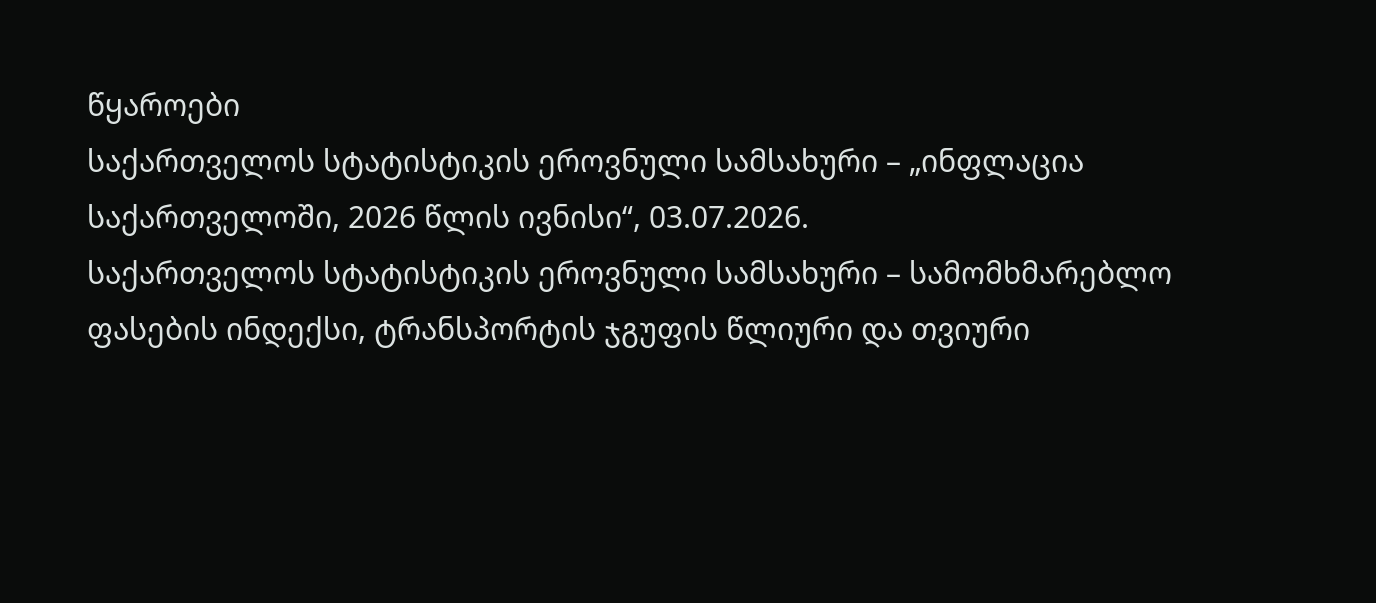წყაროები
საქართველოს სტატისტიკის ეროვნული სამსახური – „ინფლაცია საქართველოში, 2026 წლის ივნისი“, 03.07.2026.
საქართველოს სტატისტიკის ეროვნული სამსახური – სამომხმარებლო ფასების ინდექსი, ტრანსპორტის ჯგუფის წლიური და თვიური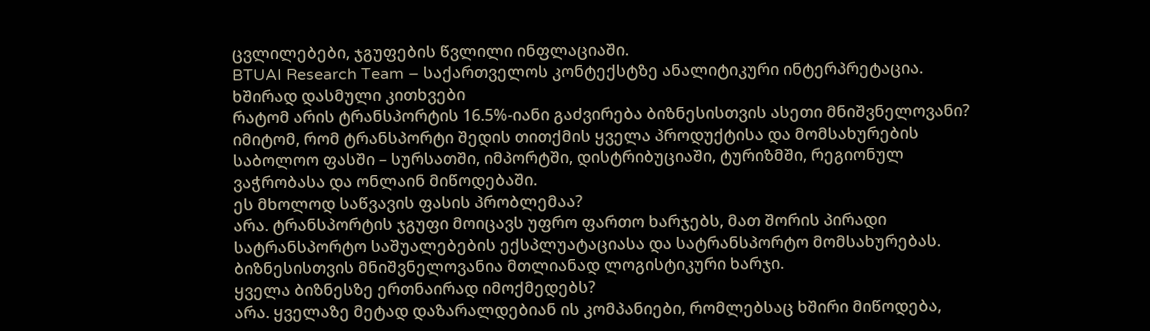ცვლილებები, ჯგუფების წვლილი ინფლაციაში.
BTUAI Research Team – საქართველოს კონტექსტზე ანალიტიკური ინტერპრეტაცია.
ხშირად დასმული კითხვები
რატომ არის ტრანსპორტის 16.5%-იანი გაძვირება ბიზნესისთვის ასეთი მნიშვნელოვანი?
იმიტომ, რომ ტრანსპორტი შედის თითქმის ყველა პროდუქტისა და მომსახურების საბოლოო ფასში – სურსათში, იმპორტში, დისტრიბუციაში, ტურიზმში, რეგიონულ ვაჭრობასა და ონლაინ მიწოდებაში.
ეს მხოლოდ საწვავის ფასის პრობლემაა?
არა. ტრანსპორტის ჯგუფი მოიცავს უფრო ფართო ხარჯებს, მათ შორის პირადი სატრანსპორტო საშუალებების ექსპლუატაციასა და სატრანსპორტო მომსახურებას. ბიზნესისთვის მნიშვნელოვანია მთლიანად ლოგისტიკური ხარჯი.
ყველა ბიზნესზე ერთნაირად იმოქმედებს?
არა. ყველაზე მეტად დაზარალდებიან ის კომპანიები, რომლებსაც ხშირი მიწოდება,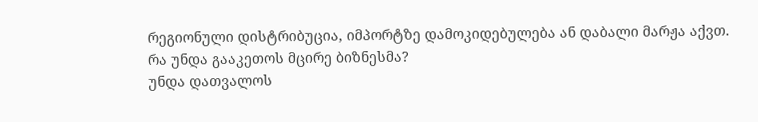რეგიონული დისტრიბუცია, იმპორტზე დამოკიდებულება ან დაბალი მარჟა აქვთ.
რა უნდა გააკეთოს მცირე ბიზნესმა?
უნდა დათვალოს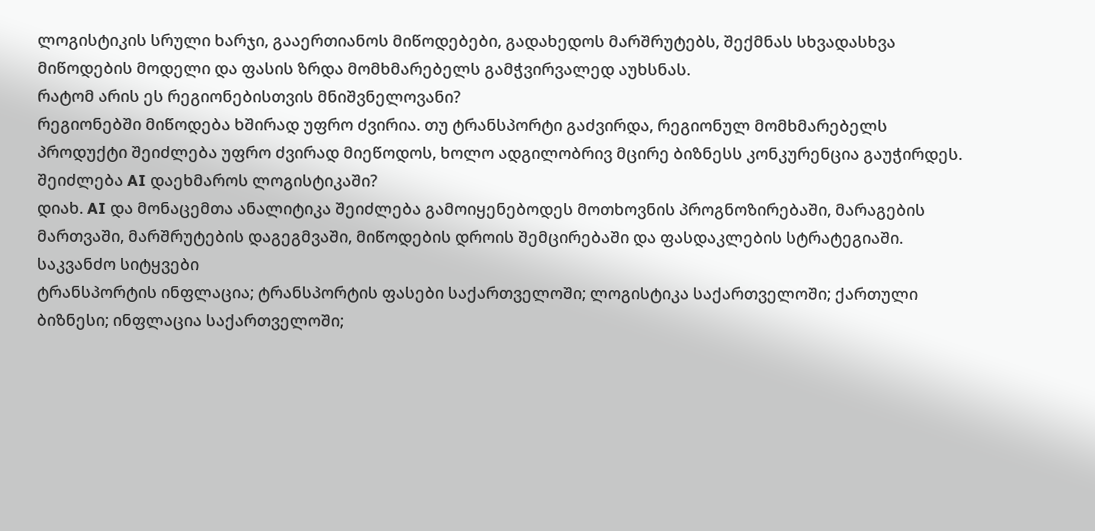ლოგისტიკის სრული ხარჯი, გააერთიანოს მიწოდებები, გადახედოს მარშრუტებს, შექმნას სხვადასხვა მიწოდების მოდელი და ფასის ზრდა მომხმარებელს გამჭვირვალედ აუხსნას.
რატომ არის ეს რეგიონებისთვის მნიშვნელოვანი?
რეგიონებში მიწოდება ხშირად უფრო ძვირია. თუ ტრანსპორტი გაძვირდა, რეგიონულ მომხმარებელს პროდუქტი შეიძლება უფრო ძვირად მიეწოდოს, ხოლო ადგილობრივ მცირე ბიზნესს კონკურენცია გაუჭირდეს.
შეიძლება AI დაეხმაროს ლოგისტიკაში?
დიახ. AI და მონაცემთა ანალიტიკა შეიძლება გამოიყენებოდეს მოთხოვნის პროგნოზირებაში, მარაგების მართვაში, მარშრუტების დაგეგმვაში, მიწოდების დროის შემცირებაში და ფასდაკლების სტრატეგიაში.
საკვანძო სიტყვები
ტრანსპორტის ინფლაცია; ტრანსპორტის ფასები საქართველოში; ლოგისტიკა საქართველოში; ქართული ბიზნესი; ინფლაცია საქართველოში;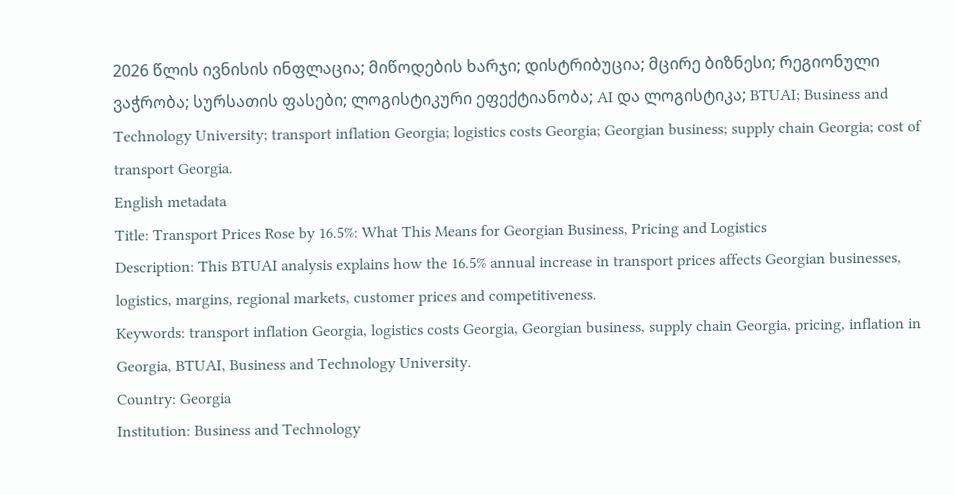2026 წლის ივნისის ინფლაცია; მიწოდების ხარჯი; დისტრიბუცია; მცირე ბიზნესი; რეგიონული ვაჭრობა; სურსათის ფასები; ლოგისტიკური ეფექტიანობა; AI და ლოგისტიკა; BTUAI; Business and Technology University; transport inflation Georgia; logistics costs Georgia; Georgian business; supply chain Georgia; cost of transport Georgia.
English metadata
Title: Transport Prices Rose by 16.5%: What This Means for Georgian Business, Pricing and Logistics
Description: This BTUAI analysis explains how the 16.5% annual increase in transport prices affects Georgian businesses, logistics, margins, regional markets, customer prices and competitiveness.
Keywords: transport inflation Georgia, logistics costs Georgia, Georgian business, supply chain Georgia, pricing, inflation in Georgia, BTUAI, Business and Technology University.
Country: Georgia
Institution: Business and Technology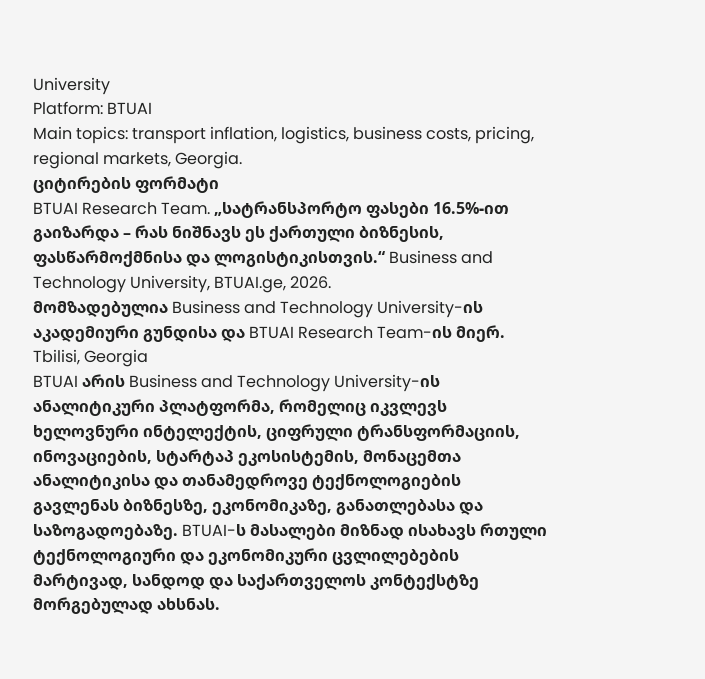University
Platform: BTUAI
Main topics: transport inflation, logistics, business costs, pricing, regional markets, Georgia.
ციტირების ფორმატი
BTUAI Research Team. „სატრანსპორტო ფასები 16.5%-ით გაიზარდა – რას ნიშნავს ეს ქართული ბიზნესის, ფასწარმოქმნისა და ლოგისტიკისთვის.“ Business and Technology University, BTUAI.ge, 2026.
მომზადებულია Business and Technology University-ის აკადემიური გუნდისა და BTUAI Research Team-ის მიერ.
Tbilisi, Georgia
BTUAI არის Business and Technology University-ის ანალიტიკური პლატფორმა, რომელიც იკვლევს ხელოვნური ინტელექტის, ციფრული ტრანსფორმაციის, ინოვაციების, სტარტაპ ეკოსისტემის, მონაცემთა ანალიტიკისა და თანამედროვე ტექნოლოგიების გავლენას ბიზნესზე, ეკონომიკაზე, განათლებასა და საზოგადოებაზე. BTUAI-ს მასალები მიზნად ისახავს რთული ტექნოლოგიური და ეკონომიკური ცვლილებების მარტივად, სანდოდ და საქართველოს კონტექსტზე მორგებულად ახსნას.